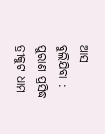ଆସ ବୁଲିଯିବା : ପୁରାଣ ପ୍ରସିଦ୍ଧ ତ୍ରୀକୁଟ ଧାମ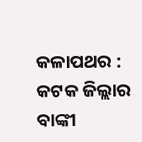କଳାପଥର : କଟକ ଜିଲ୍ଲାର ବାଙ୍କୀ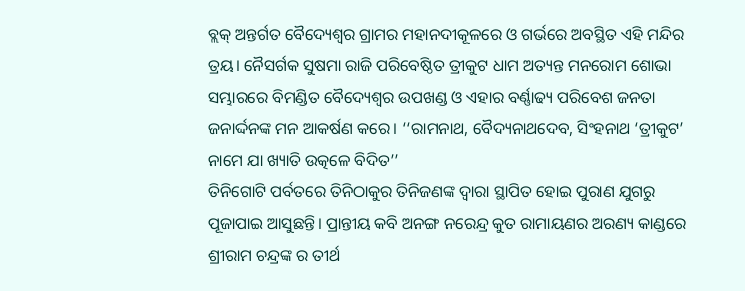ବ୍ଲକ୍ ଅନ୍ତର୍ଗତ ବୈଦ୍ୟେଶ୍ୱର ଗ୍ରାମର ମହାନଦୀକୂଳରେ ଓ ଗର୍ଭରେ ଅବସ୍ଥିତ ଏହି ମନ୍ଦିର ତ୍ରୟ। ନୈସର୍ଗକ ସୁଷମା ରାଜି ପରିବେଷ୍ଠିତ ତ୍ରୀକୁଟ ଧାମ ଅତ୍ୟନ୍ତ ମନରୋମ ଶୋଭା ସମ୍ଭାରରେ ବିମଣ୍ଡିତ ବୈଦ୍ୟେଶ୍ୱର ଉପଖଣ୍ଡ ଓ ଏହାର ବର୍ଣ୍ଣାଢ୍ୟ ପରିବେଶ ଜନତା ଜନାର୍ଦ୍ଦନଙ୍କ ମନ ଆକର୍ଷଣ କରେ। ‘‘ରାମନାଥ, ବୈଦ୍ୟନାଥଦେବ, ସିଂହନାଥ ‘ତ୍ରୀକୁଟ’ ନାମେ ଯା ଖ୍ୟାତି ଉତ୍କଳେ ବିଦିତ’’
ତିନିଗୋଟି ପର୍ବତରେ ତିନିଠାକୁର ତିନିଜଣଙ୍କ ଦ୍ୱାରା ସ୍ଥାପିତ ହୋଇ ପୁରାଣ ଯୁଗରୁ ପୂଜାପାଇ ଆସୁଛନ୍ତି। ପ୍ରାନ୍ତୀୟ କବି ଅନଙ୍ଗ ନରେନ୍ଦ୍ର କୁତ ରାମାୟଣର ଅରଣ୍ୟ କାଣ୍ଡରେ ଶ୍ରୀରାମ ଚନ୍ଦ୍ରଙ୍କ ର ତୀର୍ଥ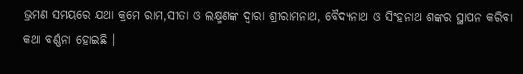ଭ୍ରମଣ ସମୟରେ ଯଥା କ୍ରମେ ରାମ,ସୀତା ଓ ଲକ୍ଷ୍ମଣଙ୍କ ଦ୍ୱାରା ଶ୍ରୀରାମନାଥ, ବୈଦ୍ୟନାଥ ଓ ସିଂହନାଥ ଶଙ୍କର ସ୍ଥାପନ କରିବା କଥା ବର୍ଣ୍ଣନା ହୋଇଛି ।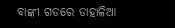ବାଙ୍କୀ ଗଡରେ ଡାହାଳିଆ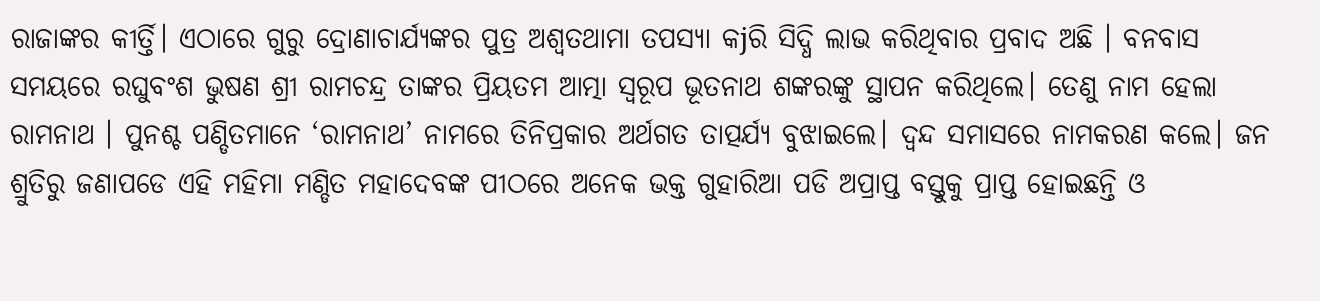ରାଜାଙ୍କର କୀର୍ତ୍ତି। ଏଠାରେ ଗୁରୁ ଦ୍ରୋଣାଚାର୍ଯ୍ୟଙ୍କର ପୁତ୍ର ଅଶ୍ୱତଥାମା ତପସ୍ୟା କjରି ସିଦ୍ଧି ଲାଭ କରିଥିବାର ପ୍ରବାଦ ଅଛି । ବନବାସ ସମୟରେ ରଘୁବଂଶ ଭୁଷଣ ଶ୍ରୀ ରାମଚନ୍ଦ୍ର ତାଙ୍କର ପ୍ରିୟତମ ଆତ୍ମା ସ୍ୱରୂପ ଭୂତନାଥ ଶଙ୍କରଙ୍କୁ ସ୍ଥାପନ କରିଥିଲେ। ତେଣୁ ନାମ ହେଲା ରାମନାଥ । ପୁନଶ୍ଚ ପଣ୍ଡିତମାନେ ‘ରାମନାଥ’ ନାମରେ ତିନିପ୍ରକାର ଅର୍ଥଗତ ତାତ୍ପର୍ଯ୍ୟ ବୁଝାଇଲେ। ଦ୍ୱନ୍ଦ ସମାସରେ ନାମକରଣ କଲେ। ଜନ ଶ୍ରୁତିରୁ ଜଣାପଡେ ଏହି ମହିମା ମଣ୍ଡିତ ମହାଦେବଙ୍କ ପୀଠରେ ଅନେକ ଭକ୍ତ ଗୁହାରିଆ ପଡି ଅପ୍ରାପ୍ତ ବସ୍ତୁକୁ ପ୍ରାପ୍ତ ହୋଇଛନ୍ତି ଓ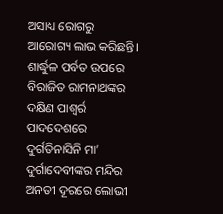ଅସାଧ୍ୟ ରୋଗରୁ ଆରୋଗ୍ୟ ଲାଭ କରିଛନ୍ତି। ଶାର୍ଦ୍ଧୁଳ ପର୍ବତ ଉପରେ ବିରାଜିତ ରାମନାଥଙ୍କର ଦକ୍ଷିଣ ପାଶ୍ୱର୍ର ପାଦଦେଶରେ ଦୁର୍ଗତିନାସିନି ମା’ ଦୁର୍ଗାଦେବୀଙ୍କର ମନ୍ଦିର ଅନତୀ ଦୂରରେ ଲୋଭୀ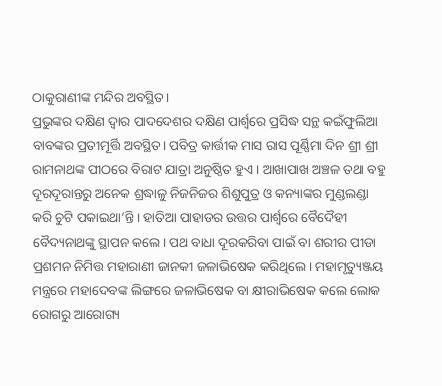ଠାକୁରାଣୀଙ୍କ ମନ୍ଦିର ଅବସ୍ଥିତ।
ପ୍ରଭୁଙ୍କର ଦକ୍ଷିଣ ଦ୍ୱାର ପାଦଦେଶର ଦକ୍ଷିଣ ପାର୍ଶ୍ୱରେ ପ୍ରସିଦ୍ଧ ସନ୍ଥ କଇଁଫୁଲିଆ ବାବଙ୍କର ପ୍ରତୀମୂର୍ତ୍ତି ଅବସ୍ଥିତ। ପବିତ୍ର କାର୍ତ୍ତୀକ ମାସ ରାସ ପୂର୍ଣ୍ଣିମା ଦିନ ଶ୍ରୀ ଶ୍ରୀ ରାମନାଥଙ୍କ ପୀଠରେ ବିରାଟ ଯାତ୍ରା ଅନୁଷ୍ଠିତ ହୁଏ । ଆଖାପାଖ ଅଞ୍ଚଳ ତଥା ବହୁ ଦୂରଦୂରାନ୍ତରୁ ଅନେକ ଶ୍ରଦ୍ଧାଳୁ ନିଜନିଜର ଶିଶୁପୁତ୍ର ଓ କନ୍ୟାଙ୍କର ମୁଣ୍ଡଲଣ୍ଡା କରି ଚୁଟି ପକାଇଥା’ନ୍ତି। ହାତିଆ ପାହାଡର ଉତ୍ତର ପାର୍ଶ୍ବରେ ବୈଦୈହୀ ବୈଦ୍ୟନାଥଙ୍କୁ ସ୍ଥାପନ କଲେ। ପଥ ବାଧା ଦୂରକରିବା ପାଇଁ ବା ଶରୀର ପୀଡା ପ୍ରଶମନ ନିମିତ୍ତ ମହାରାଣୀ ଜାନକୀ ଜଳାଭିଷେକ କରିଥିଲେ। ମହାମୃତ୍ୟୁଞ୍ଜୟ ମନ୍ତ୍ରରେ ମହାଦେବଙ୍କ ଲିଙ୍ଗରେ ଜଳାଭିଷେକ ବା କ୍ଷୀରାଭିଷେକ କଲେ ଲୋକ ରୋଗରୁ ଆରୋଗ୍ୟ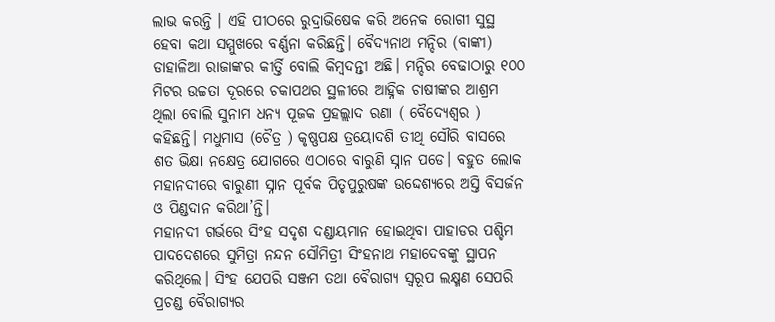ଲାଭ କରନ୍ତି । ଏହି ପୀଠରେ ରୁଦ୍ରାଭିଷେକ କରି ଅନେକ ରୋଗୀ ସୁସ୍ଥ ହେବା କଥା ସମ୍ମୁଖରେ ବର୍ଣ୍ଣନା କରିଛନ୍ତି। ବୈଦ୍ୟନାଥ ମନ୍ଦିର (ବାଙ୍କୀ) ଡାହାଳିଆ ରାଜାଙ୍କର କୀର୍ତ୍ତି ବୋଲି କିମ୍ବଦନ୍ତୀ ଅଛି। ମନ୍ଦିର ବେଢାଠାରୁ ୧୦୦ ମିଟର ଉଚ୍ଚତା ଦୂରରେ ଚକାପଥର ସ୍ଥଳୀରେ ଆହ୍ନିକ ଚାଷୀଙ୍କର ଆଶ୍ରମ ଥିଲା ବୋଲି ସୁନାମ ଧନ୍ୟ ପୂଜକ ପ୍ରହଲ୍ଲାଦ ରଣା ( ବୈଦ୍ୟେଶ୍ୱର ) କହିଛନ୍ତି। ମଧୁମାସ (ଚୈତ୍ର ) କୃଷ୍ଣପକ୍ଷ ତ୍ରୟୋଦଶି ତୀଥି ସୌରି ବାସରେ ଶତ ଭିକ୍ଷା ନକ୍ଷେତ୍ର ଯୋଗରେ ଏଠାରେ ବାରୁଣି ସ୍ନାନ ପଡେ। ବହୁତ ଲୋକ ମହାନଦୀରେ ବାରୁଣୀ ସ୍ନାନ ପୂର୍ବକ ପିତୃପୁରୁଷଙ୍କ ଉଦ୍ଦେଶ୍ୟରେ ଅସ୍ତି ବିସର୍ଜନ ଓ ପିଣ୍ଡଦାନ କରିଥା’ନ୍ତି।
ମହାନଦୀ ଗର୍ଭରେ ସିଂହ ସଦୃଶ ଦଣ୍ଡାୟମାନ ହୋଇଥିବା ପାହାଡର ପଶ୍ଚିମ ପାଦଦେଶରେ ସୁମିତ୍ରା ନନ୍ଦନ ସୌମିତ୍ରୀ ସିଂହନାଥ ମହାଦେବଙ୍କୁ ସ୍ଥାପନ କରିଥିଲେ। ସିଂହ ଯେପରି ସଞ୍ଜମ ତଥା ବୈରାଗ୍ୟ ସ୍ୱରୂପ ଲକ୍ଷ୍ମଣ ସେପରି ପ୍ରଚଣ୍ଡ ବୈରାଗ୍ୟର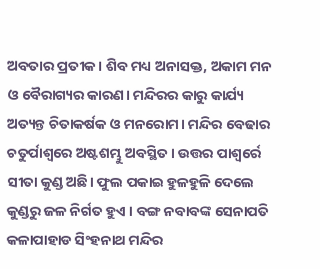ଅବତାର ପ୍ରତୀକ। ଶିବ ମଧ୍ୟ ଅନାସକ୍ତ, ଅକାମ ମନ ଓ ବୈରାଗ୍ୟର କାରଣ। ମନ୍ଦିରର କାରୁ କାର୍ଯ୍ୟ ଅତ୍ୟନ୍ତ ଚିତାକର୍ଷକ ଓ ମନରୋମ। ମନ୍ଦିର ବେଢାର ଚତୁର୍ପାଶ୍ୱରେ ଅଷ୍ଟଶମ୍ଭୁ ଅବସ୍ଥିତ। ଉତ୍ତର ପାଶ୍ୱର୍ରେ ସୀତା କୁଣ୍ଡ ଅଛି। ଫୁଲ ପକାଇ ହୁଳହୁଳି ଦେଲେ କୁଣ୍ଡରୁ ଜଳ ନିର୍ଗତ ହୁଏ । ବଙ୍ଗ ନବାବଙ୍କ ସେନାପତି କଳାପାହାଡ ସିଂହନାଥ ମନ୍ଦିର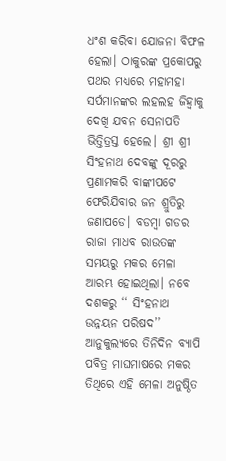ଧଂଶ କରିବା ଯୋଜନା ବିଫଳ ହେଲା। ଠାକୁରଙ୍କ ପ୍ରକୋପରୁ ପଥର ମଧ୍ୟରେ ମହାମହା ସର୍ପମାନଙ୍କର ଲହଲହ ଜିହ୍ୱାକୁ ଦେଖି ଯବନ ସେନାପତି ଭିତ୍ତିତ୍ରସ୍ତ ହେଲେ। ଶ୍ରୀ ଶ୍ରୀ ସିଂହନାଥ ଦେବଙ୍କୁ ଦୂରରୁ ପ୍ରଣାମକରି ବାଙ୍କୀପଟେ ଫେରିଯିବାର ଜନ ଶ୍ରୁତିରୁ ଜଣାପଡେ। ବଡମ୍ବା ଗଡର ରାଜା ମାଧବ ରାଉତଙ୍କ ସମୟରୁ ମକର ମେଳା ଆରମ୍ଭ ହୋଇଥିଲା। ନବେ ଦଶକରୁ ‘‘ ସିଂହନାଥ ଉନ୍ନୟନ ପରିଷଦ’’ ଆନୁକୁଲ୍ୟରେ ତିନିଦିନ ବ୍ୟାପି ପବିତ୍ର ମାଘମାଷରେ ମକର ତିଥିରେ ଏହି ମେଳା ଅନୁଷ୍ଠିତ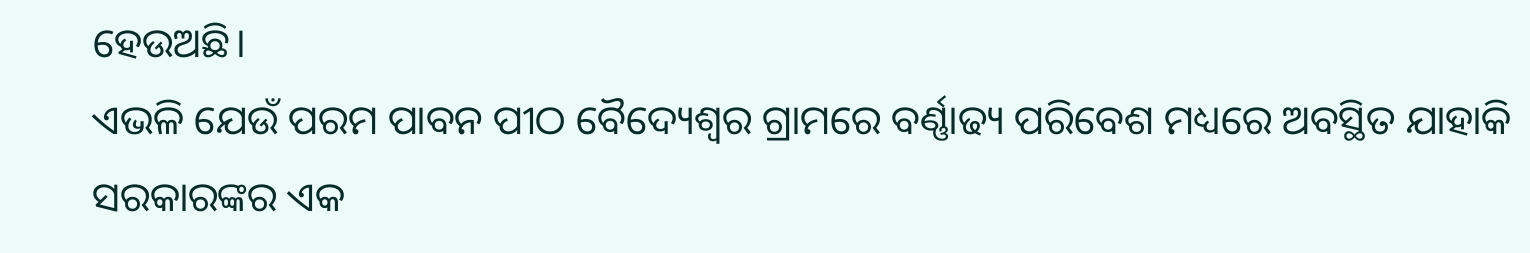ହେଉଅଛି।
ଏଭଳି ଯେଉଁ ପରମ ପାବନ ପୀଠ ବୈଦ୍ୟେଶ୍ୱର ଗ୍ରାମରେ ବର୍ଣ୍ଣାଢ୍ୟ ପରିବେଶ ମଧ୍ୟରେ ଅବସ୍ଥିତ ଯାହାକି ସରକାରଙ୍କର ଏକ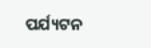ପର୍ଯ୍ୟଟନ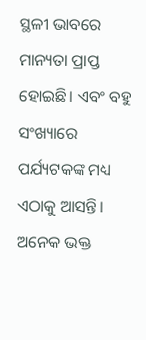ସ୍ଥଳୀ ଭାବରେ ମାନ୍ୟତା ପ୍ରାପ୍ତ ହୋଇଛି। ଏବଂ ବହୁ ସଂଖ୍ୟାରେ ପର୍ଯ୍ୟଟକଙ୍କ ମଧ୍ୟ ଏଠାକୁ ଆସନ୍ତି। ଅନେକ ଭକ୍ତ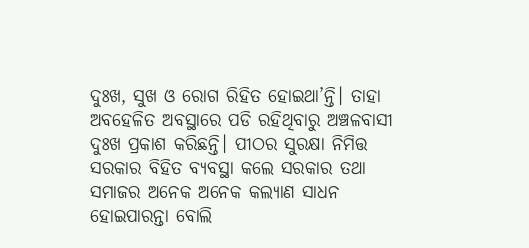ଦୁଃଖ, ସୁଖ ଓ ରୋଗ ରିହିତ ହୋଇଥା’ନ୍ତି। ତାହା ଅବହେଳିତ ଅବସ୍ଥାରେ ପଡି ରହିଥିବାରୁ ଅଞ୍ଚଳବାସୀ ଦୁଃଖ ପ୍ରକାଶ କରିଛନ୍ତି। ପୀଠର ସୁରକ୍ଷା ନିମିତ୍ତ ସରକାର ବିହିତ ବ୍ୟବସ୍ଥା କଲେ ସରକାର ତଥା ସମାଜର ଅନେକ ଅନେକ କଲ୍ୟାଣ ସାଧନ ହୋଇପାରନ୍ତା ବୋଲି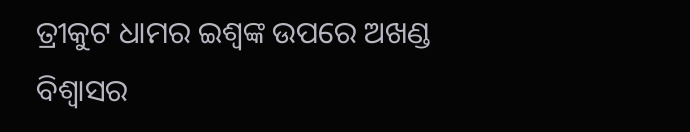ତ୍ରୀକୁଟ ଧାମର ଇଶ୍ୱଙ୍କ ଉପରେ ଅଖଣ୍ଡ ବିଶ୍ୱାସର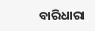ବାରିଧାରା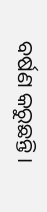ବର୍ଷଣ କରୁଛନ୍ତି।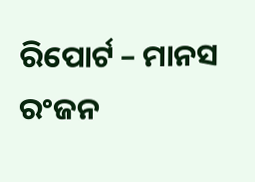ରିପୋର୍ଟ – ମାନସ ରଂଜନ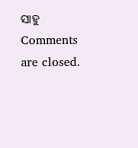ସାହୁ
Comments are closed.